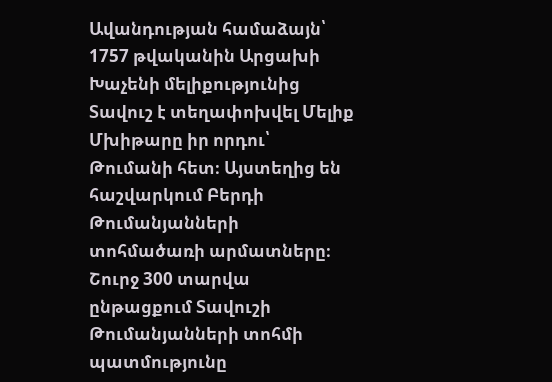Ավանդության համաձայն՝ 1757 թվականին Արցախի Խաչենի մելիքությունից Տավուշ է տեղափոխվել Մելիք Մխիթարը իր որդու՝ Թումանի հետ։ Այստեղից են հաշվարկում Բերդի Թումանյանների տոհմածառի արմատները։ Շուրջ 300 տարվա ընթացքում Տավուշի Թումանյանների տոհմի պատմությունը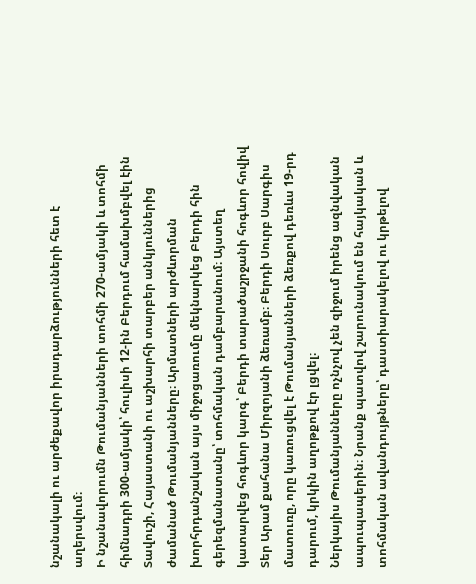նշանակալի ու արժեքավոր իրադարձությունների հետ է աղերսվում։
Ի նշանավորումն Թումանյանների տոհմի 270-ամյակի և տոհմի հիմնադրի 300-ամյակի՝ հուլիսի 12-ին Բերդում համախմբվել էին Տավուշի, Հայաստանի ու աշխարհի տարբեր անկյուններից ժամանած Թումանյանները։ Արմատների արժևորման խորհրդանշական այս միջոցառումը մեկնարկեց Բերդի հին գերեզմանատանը՝ տոհմական դամբարանում։ Այստեղ կատարվեց հոգևոր կարգ՝ Բերդի տարածաշրջանի հոգևոր հովիվ Տեր Արամ քահանա Միրզոյանի ձեռամբ։ Բերդի Սուրբ Սարգիս մատուռը, որը կառուցվել է Թումանյանների ձեռքով դեռևս 19-րդ դարում, կրկին աղոթքով էր լցվել։
Ներկայիս Թումանյանները ոչնչով չեն զիջում իրենց ազնվական ապուպապերին։ Նրանք պատվով շարունակում են հայկական և տոհմական ավանդույթները՝ դաստիարակելով ու կրթելով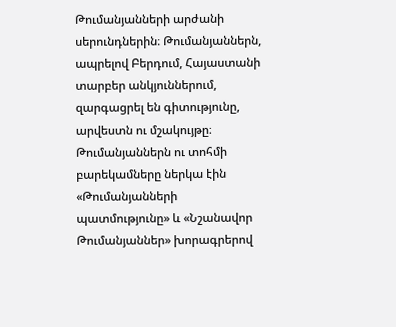Թումանյանների արժանի սերունդներին։ Թումանյաններն, ապրելով Բերդում, Հայաստանի տարբեր անկյուններում, զարգացրել են գիտությունը, արվեստն ու մշակույթը։
Թումանյաններն ու տոհմի բարեկամները ներկա էին «Թումանյանների պատմությունը» և «Նշանավոր Թումանյաններ» խորագրերով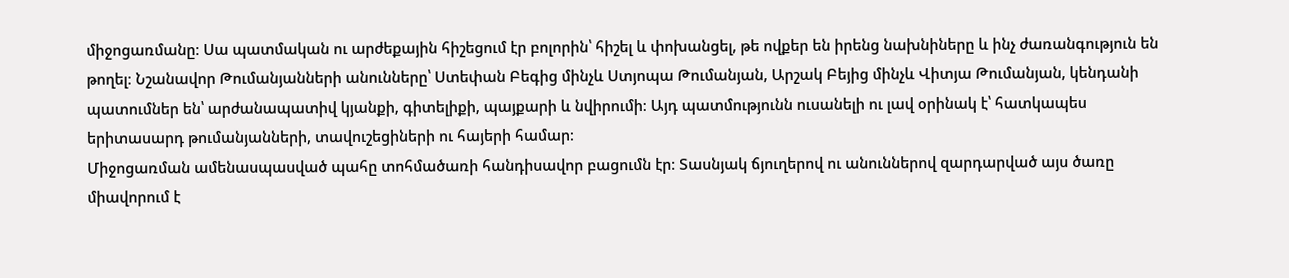միջոցառմանը։ Սա պատմական ու արժեքային հիշեցում էր բոլորին՝ հիշել և փոխանցել, թե ովքեր են իրենց նախնիները և ինչ ժառանգություն են թողել։ Նշանավոր Թումանյանների անունները՝ Ստեփան Բեգից մինչև Ստյոպա Թումանյան, Արշակ Բեյից մինչև Վիտյա Թումանյան, կենդանի պատումներ են՝ արժանապատիվ կյանքի, գիտելիքի, պայքարի և նվիրումի։ Այդ պատմությունն ուսանելի ու լավ օրինակ է՝ հատկապես երիտասարդ թումանյանների, տավուշեցիների ու հայերի համար։
Միջոցառման ամենասպասված պահը տոհմածառի հանդիսավոր բացումն էր։ Տասնյակ ճյուղերով ու անուններով զարդարված այս ծառը միավորում է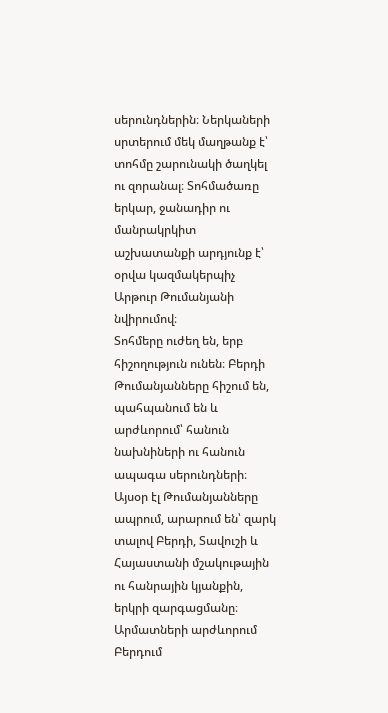սերունդներին։ Ներկաների սրտերում մեկ մաղթանք է՝ տոհմը շարունակի ծաղկել ու զորանալ։ Տոհմածառը երկար, ջանադիր ու մանրակրկիտ աշխատանքի արդյունք է՝ օրվա կազմակերպիչ Արթուր Թումանյանի նվիրումով։
Տոհմերը ուժեղ են, երբ հիշողություն ունեն։ Բերդի Թումանյանները հիշում են, պահպանում են և արժևորում՝ հանուն նախնիների ու հանուն ապագա սերունդների։ Այսօր էլ Թումանյանները ապրում, արարում են՝ զարկ տալով Բերդի, Տավուշի և Հայաստանի մշակութային ու հանրային կյանքին, երկրի զարգացմանը։
Արմատների արժևորում Բերդում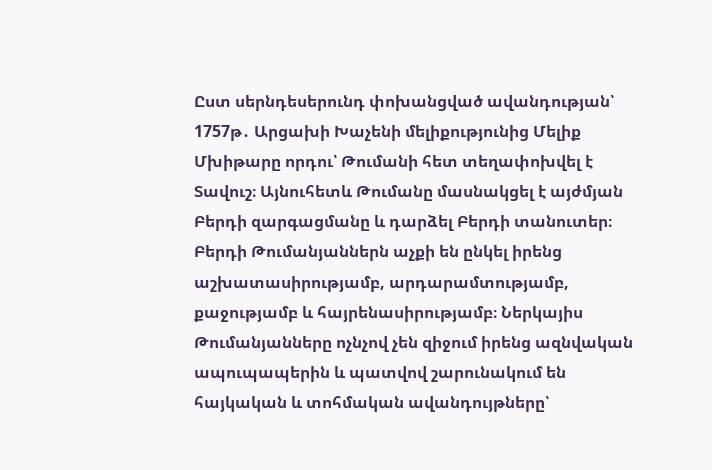Ըստ սերնդեսերունդ փոխանցված ավանդության՝ 1757թ․ Արցախի Խաչենի մելիքությունից Մելիք Մխիթարը որդու՝ Թումանի հետ տեղափոխվել է Տավուշ։ Այնուհետև Թումանը մասնակցել է այժմյան Բերդի զարգացմանը և դարձել Բերդի տանուտեր։
Բերդի Թումանյաններն աչքի են ընկել իրենց աշխատասիրությամբ, արդարամտությամբ, քաջությամբ և հայրենասիրությամբ։ Ներկայիս Թումանյանները ոչնչով չեն զիջում իրենց ազնվական ապուպապերին և պատվով շարունակում են հայկական և տոհմական ավանդույթները՝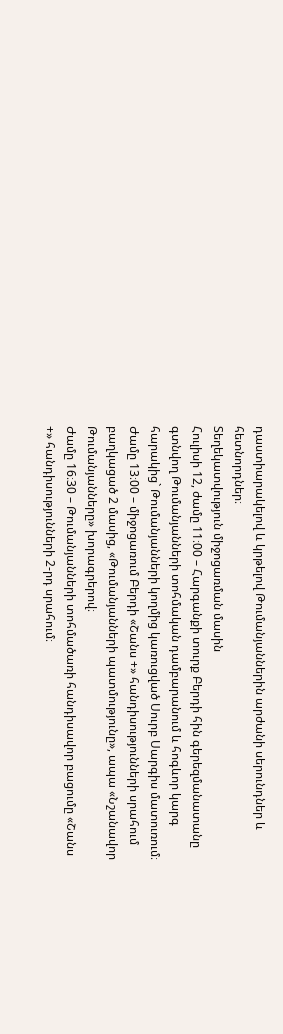դաստիարակելով և կրթելով Թումանյաններին արժանի սերունդներ և հետնորդներ։
Տեղեկատվություն միջոցառման մասին
Հուլիսի 12, ժամը 11։00 – Հարգանքի տուրք Բերդի հին գերեզմանատանը գտնվող Թումանյանների տոհմական դամբարանում և հոգևոր կարգ հարակից` Թումանյանների կողմից կառուցված Սուրբ Սարգիս մատուռում։
Ժամը 13։00 – միջոցառում Բերդի «Շանս +» հանդիսությունների սրահում բաղկացած 2 մասից, «Թումանյանների պատմությունը», ապա «Նշանավոր Թումանյանները» խորագրերով։
Ժամը 16։30 – Թումանյանների տոհմածառի հանդիսավոր բացումը «Շանս +» հանդիսությունների 2-րդ սրահում։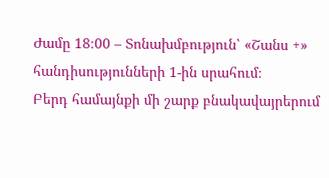Ժամը 18։00 – Տոնախմբություն՝ «Շանս +» հանդիսությունների 1-ին սրահում։
Բերդ համայնքի մի շարք բնակավայրերում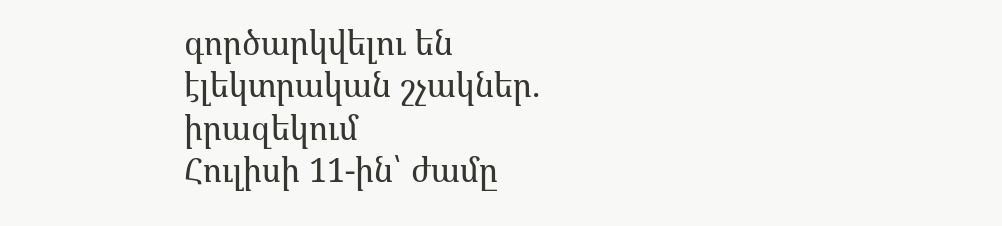գործարկվելու են էլեկտրական շչակներ. իրազեկում
Հուլիսի 11-ին՝ ժամը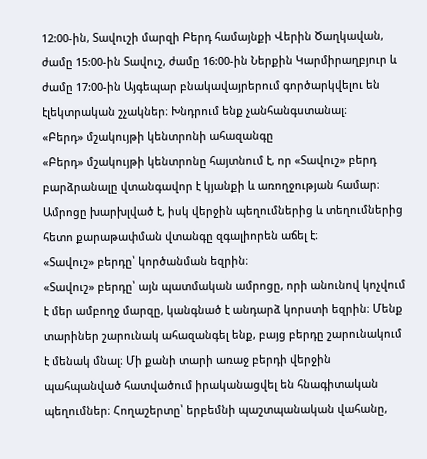12:00-ին, Տավուշի մարզի Բերդ համայնքի Վերին Ծաղկավան, ժամը 15:00-ին Տավուշ, ժամը 16:00-ին Ներքին Կարմիրաղբյուր և ժամը 17:00-ին Այգեպար բնակավայրերում գործարկվելու են էլեկտրական շչակներ։ Խնդրում ենք չանհանգստանալ։
«Բերդ» մշակույթի կենտրոնի ահազանգը
«Բերդ» մշակույթի կենտրոնը հայտնում է, որ «Տավուշ» բերդ բարձրանալը վտանգավոր է կյանքի և առողջության համար։ Ամրոցը խարխլված է, իսկ վերջին պեղումներից և տեղումներից հետո քարաթափման վտանգը զգալիորեն աճել է։
«Տավուշ» բերդը՝ կործանման եզրին։
«Տավուշ» բերդը՝ այն պատմական ամրոցը, որի անունով կոչվում է մեր ամբողջ մարզը, կանգնած է անդարձ կորստի եզրին։ Մենք տարիներ շարունակ ահազանգել ենք, բայց բերդը շարունակում է մենակ մնալ։ Մի քանի տարի առաջ բերդի վերջին պահպանված հատվածում իրականացվել են հնագիտական պեղումներ։ Հողաշերտը՝ երբեմնի պաշտպանական վահանը,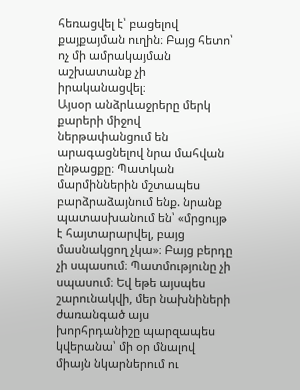հեռացվել է՝ բացելով քայքայման ուղին։ Բայց հետո՝ ոչ մի ամրակայման աշխատանք չի իրականացվել։
Այսօր անձրևաջրերը մերկ քարերի միջով ներթափանցում են արագացնելով նրա մահվան ընթացքը։ Պատկան մարմիններին մշտապես բարձրաձայնում ենք. նրանք պատասխանում են՝ «մրցույթ է հայտարարվել, բայց մասնակցող չկա»։ Բայց բերդը չի սպասում։ Պատմությունը չի սպասում։ Եվ եթե այսպես շարունակվի, մեր նախնիների ժառանգած այս խորհրդանիշը պարզապես կվերանա՝ մի օր մնալով միայն նկարներում ու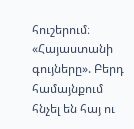հուշերում։
«Հայաստանի գույները». Բերդ համայնքում հնչել են հայ ու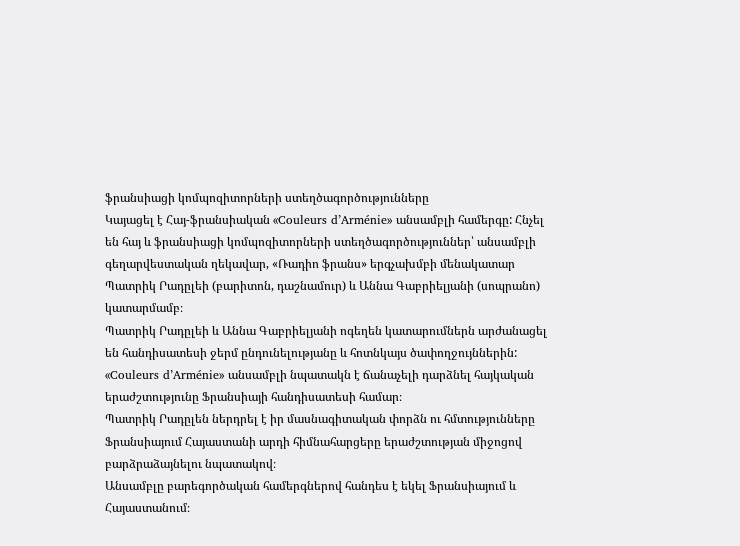ֆրանսիացի կոմպոզիտորների ստեղծագործությունները
Կայացել է Հայ-ֆրանսիական «Couleurs d’Arménie» անսամբլի համերգը: Հնչել են հայ և ֆրանսիացի կոմպոզիտորների ստեղծագործություններ՝ անսամբլի գեղարվեստական ղեկավար, «Ռադիո ֆրանս» երգչախմբի մենակատար Պատրիկ Րադըլեի (բարիտոն, դաշնամուր) և Աննա Գաբրիելյանի (սոպրանո) կատարմամբ։
Պատրիկ Րադըլեի և Աննա Գաբրիելյանի ոգեղեն կատարումներն արժանացել են հանդիսատեսի ջերմ ընդունելությանը և հոտնկայս ծափողջույններին: «Couleurs d’Arménie» անսամբլի նպատակն է ճանաչելի դարձնել հայկական երաժշտությունը Ֆրանսիայի հանդիսատեսի համար։
Պատրիկ Րադըլեն ներդրել է իր մասնագիտական փորձն ու հմտությունները Ֆրանսիայում Հայաստանի արդի հիմնահարցերը երաժշտության միջոցով բարձրաձայնելու նպատակով։
Անսամբլը բարեգործական համերգներով հանդես է եկել Ֆրանսիայում և Հայաստանում։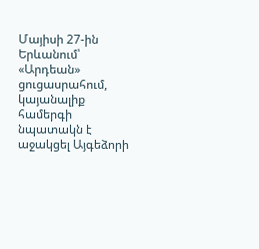Մայիսի 27-ին Երևանում՝ «Արդեան» ցուցասրահում, կայանալիք համերգի նպատակն է աջակցել Այգեձորի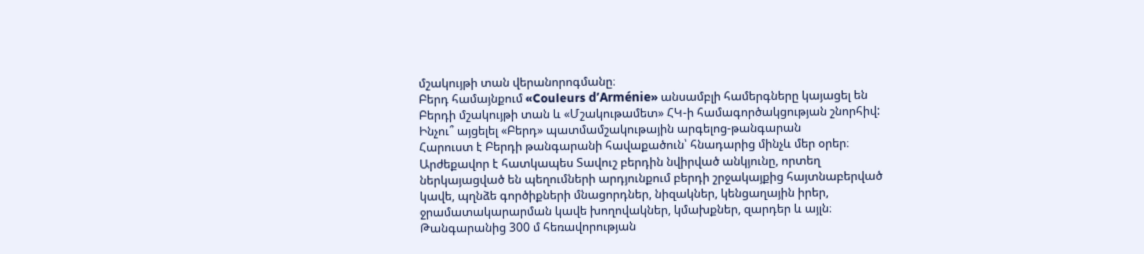մշակույթի տան վերանորոգմանը։
Բերդ համայնքում «Couleurs d’Arménie» անսամբլի համերգները կայացել են Բերդի մշակույթի տան և «Մշակութամետ» ՀԿ-ի համագործակցության շնորհիվ:
Ինչու՞ այցելել «Բերդ» պատմամշակութային արգելոց-թանգարան
Հարուստ է Բերդի թանգարանի հավաքածուն՝ հնադարից մինչև մեր օրեր։ Արժեքավոր է հատկապես Տավուշ բերդին նվիրված անկյունը, որտեղ ներկայացված են պեղումների արդյունքում բերդի շրջակայքից հայտնաբերված կավե, պղնձե գործիքների մնացորդներ, նիզակներ, կենցաղային իրեր, ջրամատակարարման կավե խողովակներ, կմախքներ, զարդեր և այլն։
Թանգարանից 300 մ հեռավորության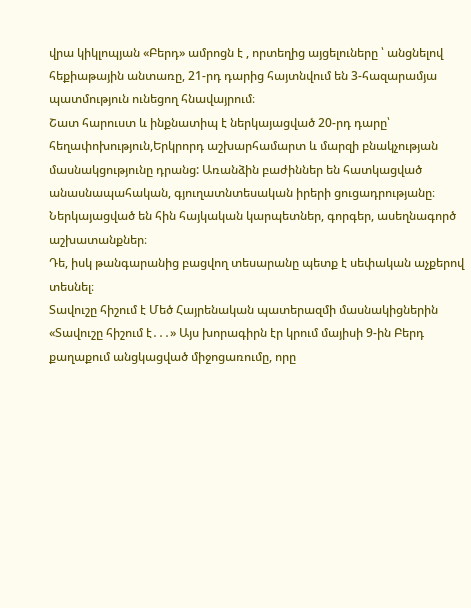վրա կիկլոպյան «Բերդ» ամրոցն է , որտեղից այցելուները ՝ անցնելով հեքիաթային անտառը, 21-րդ դարից հայտնվում են 3-հազարամյա պատմություն ունեցող հնավայրում։
Շատ հարուստ և ինքնատիպ է ներկայացված 20-րդ դարը՝ հեղափոխություն,Երկրորդ աշխարհամարտ և մարզի բնակչության մասնակցությունը դրանց: Առանձին բաժիններ են հատկացված անասնապահական, գյուղատնտեսական իրերի ցուցադրությանը։ Ներկայացված են հին հայկական կարպետներ, գորգեր, ասեղնագործ աշխատանքներ։
Դե, իսկ թանգարանից բացվող տեսարանը պետք է սեփական աչքերով տեսնել։
Տավուշը հիշում է Մեծ Հայրենական պատերազմի մասնակիցներին
«Տավուշը հիշում է․․․» Այս խորագիրն էր կրում մայիսի 9-ին Բերդ քաղաքում անցկացված միջոցառումը, որը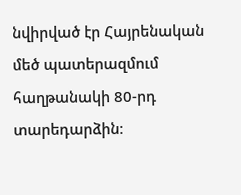նվիրված էր Հայրենական մեծ պատերազմում հաղթանակի 80-րդ տարեդարձին։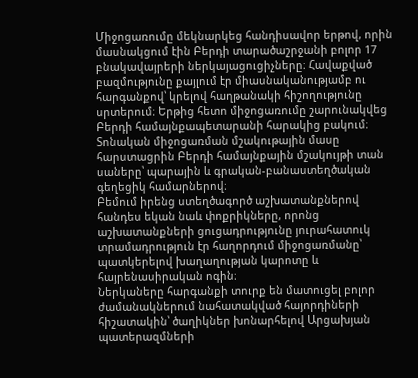Միջոցառումը մեկնարկեց հանդիսավոր երթով, որին մասնակցում էին Բերդի տարածաշրջանի բոլոր 17 բնակավայրերի ներկայացուցիչները։ Հավաքված բազմությունը քայլում էր միասնականությամբ ու հարգանքով՝ կրելով հաղթանակի հիշողությունը սրտերում։ Երթից հետո միջոցառումը շարունակվեց Բերդի համայնքապետարանի հարակից բակում։
Տոնական միջոցառման մշակութային մասը հարստացրին Բերդի համայնքային մշակույթի տան սաները՝ պարային և գրական-բանաստեղծական գեղեցիկ համարներով։
Բեմում իրենց ստեղծագործ աշխատանքներով հանդես եկան նաև փոքրիկները, որոնց աշխատանքների ցուցադրությունը յուրահատուկ տրամադրություն էր հաղորդում միջոցառմանը՝ պատկերելով խաղաղության կարոտը և հայրենասիրական ոգին։
Ներկաները հարգանքի տուրք են մատուցել բոլոր ժամանակներում նահատակված հայորդիների հիշատակին՝ ծաղիկներ խոնարհելով Արցախյան պատերազմների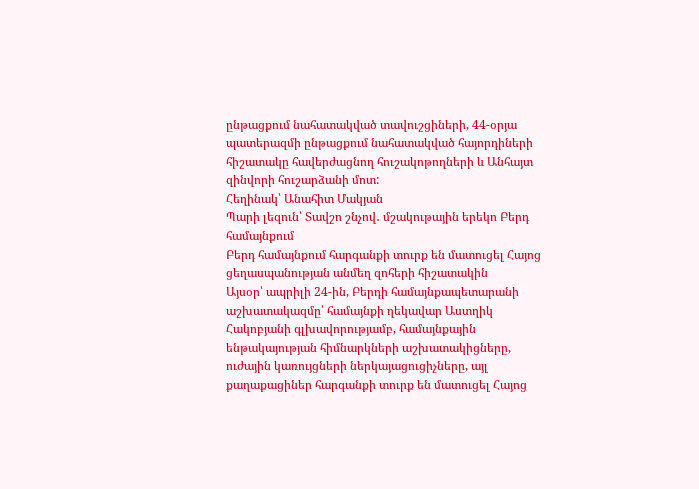ընթացքում նահատակված տավուշցիների, 44-օրյա պատերազմի ընթացքում նահատակված հայորդիների հիշատակը հավերժացնող հուշակոթողների և Անհայտ զինվորի հուշարձանի մոտ:
Հեղինակ՝ Անահիտ Մակյան
Պարի լեզուն՝ Տավշո շնչով․ մշակութային երեկո Բերդ համայնքում
Բերդ համայնքում հարգանքի տուրք են մատուցել Հայոց ցեղասպանության անմեղ զոհերի հիշատակին
Այսօր՝ ապրիլի 24-ին, Բերդի համայնքապետարանի աշխատակազմը՝ համայնքի ղեկավար Աստղիկ Հակոբյանի գլխավորությամբ, համայնքային ենթակայության հիմնարկների աշխատակիցները, ուժային կառույցների ներկայացուցիչները, այլ քաղաքացիներ հարգանքի տուրք են մատուցել Հայոց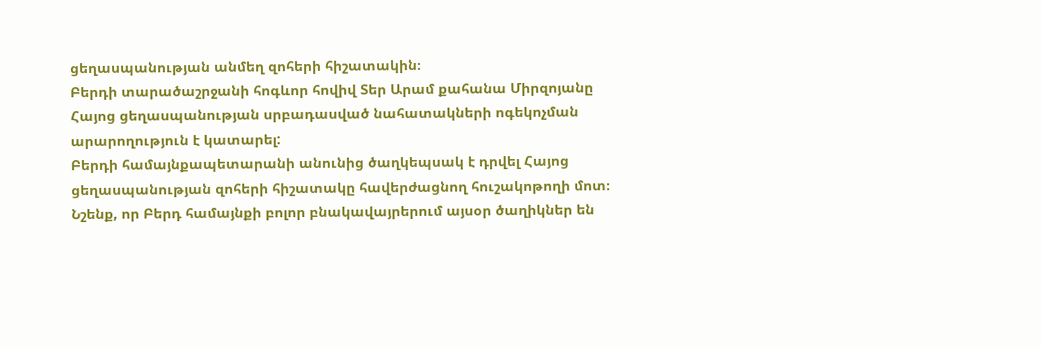ցեղասպանության անմեղ զոհերի հիշատակին։
Բերդի տարածաշրջանի հոգևոր հովիվ Տեր Արամ քահանա Միրզոյանը Հայոց ցեղասպանության սրբադասված նահատակների ոգեկոչման արարողություն է կատարել:
Բերդի համայնքապետարանի անունից ծաղկեպսակ է դրվել Հայոց ցեղասպանության զոհերի հիշատակը հավերժացնող հուշակոթողի մոտ։
Նշենք, որ Բերդ համայնքի բոլոր բնակավայրերում այսօր ծաղիկներ են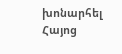խոնարհել Հայոց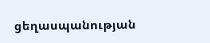ցեղասպանության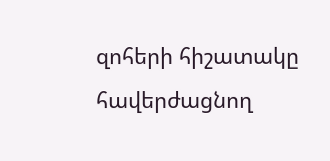զոհերի հիշատակը հավերժացնող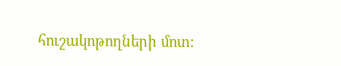հուշակոթողների մոտ: